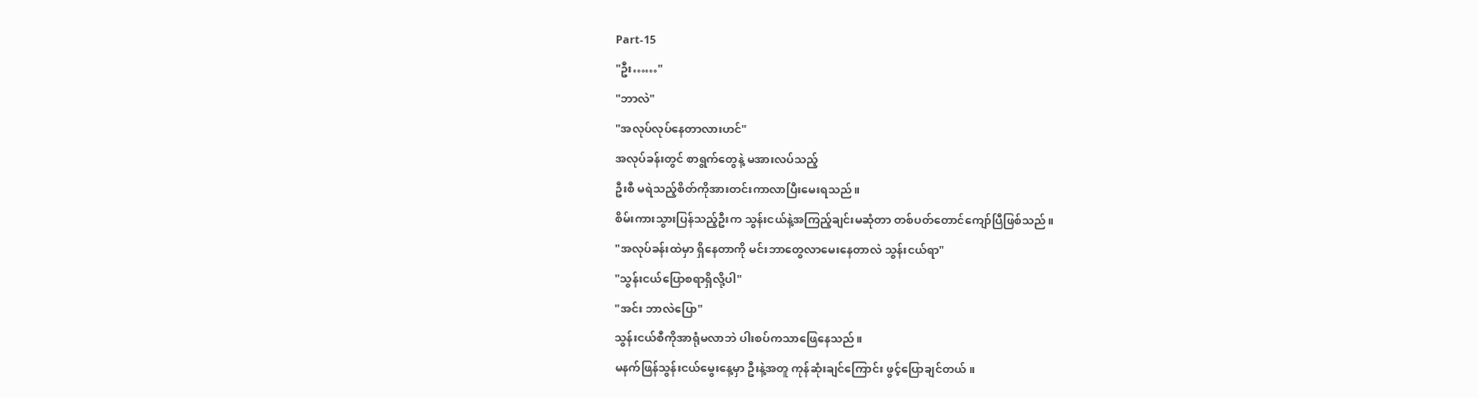Part-15
"ဦး……"
"ဘာလဲ"
"အလုပ်လုပ်နေတာလားဟင်"
အလုပ်ခန်းတွင် စာရွက်တွေနဲ့ မအားလပ်သည့်
ဦးစီ မရဲသည့်စိတ်ကိုအားတင်းကာလာပြီးမေးရသည်။
စိမ်းကားသွားပြန်သည့်ဦးက သွန်းငယ်နဲ့အကြည့်ချင်းမဆုံတာ တစ်ပတ်တောင်ကျော်ပြီဖြစ်သည်။
"အလုပ်ခန်းထဲမှာ ရှိနေတာကို မင်းဘာတွေလာမေးနေတာလဲ သွန်းငယ်ရာ"
"သွန်းငယ်ပြောစရာရှိလို့ပါ"
"အင်း ဘာလဲပြော"
သွန်းငယ်စီကိုအာရုံမလာဘဲ ပါးစပ်ကသာဖြေနေသည်။
မနက်ဖြန်သွန်းငယ်မွေးနေ့မှာ ဦးနဲ့အတူ ကုန်ဆုံးချင်ကြောင်း ဖွင့်ပြောချင်တယ်။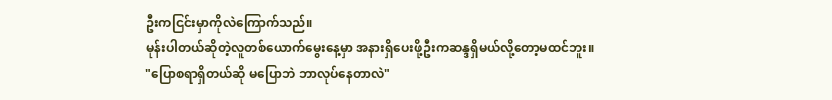ဦးကငြင်းမှာကိုလဲကြောက်သည်။
မုန်းပါတယ်ဆိုတဲ့လူတစ်ယောက်မွေးနေ့မှာ အနားရှိပေးဖို့ဦးကဆန္ဒရှိမယ်လို့တော့မထင်ဘူး။
"ပြောစရာရှိတယ်ဆို မပြောဘဲ ဘာလုပ်နေတာလဲ"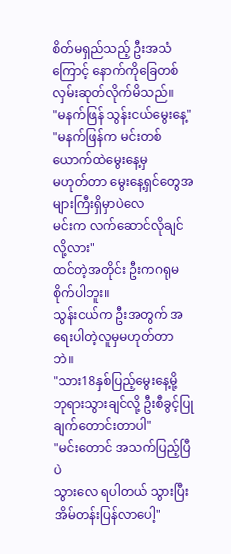စိတ်မရှည်သည့် ဦးအသံကြောင့် နောက်ကိုခြေတစ်လှမ်းဆုတ်လိုက်မိသည်။
"မနက်ဖြန် သွန်းငယ်မွေးနေ့"
"မနက်ဖြန်က မင်းတစ်ယောက်ထဲမွေးနေ့မှ
မဟုတ်တာ မွေးနေ့ရှင်တွေအများကြီးရှိမှာပဲလေ
မင်းက လက်ဆောင်လိုချင်လို့လား"
ထင်တဲ့အတိုင်း ဦးကဂရုမစိုက်ပါဘူး။
သွန်းငယ်က ဦးအတွက် အရေးပါတဲ့လူမှမဟုတ်တာဘဲ။
"သား18နှစ်ပြည့်မွေးနေ့မို့
ဘုရားသွားချင်လို့ ဦးစီခွင့်ပြုချက်တောင်းတာပါ"
"မင်းတောင် အသက်ပြည့်ပြီပဲ
သွားလေ ရပါတယ် သွားပြီးအိမ်တန်းပြန်လာပေါ့"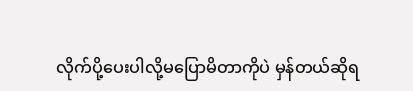လိုက်ပို့ပေးပါလို့မပြောမိတာကိုပဲ မှန်တယ်ဆိုရ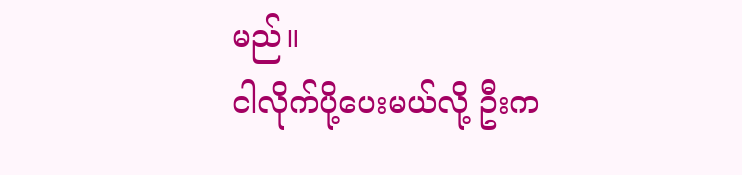မည်။
ငါလိုက်ပို့ပေးမယ်လို့ ဦးက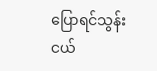ပြောရင်သွန်းငယ်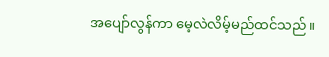အပျော်လွန်ကာ မေ့လဲလိမ့်မည်ထင်သည်။